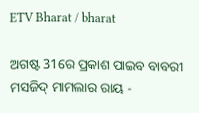ETV Bharat / bharat

ଅଗଷ୍ଟ 31ରେ ପ୍ରକାଶ ପାଇବ ବାବରୀ ମସଜିଦ୍ ମାମଲାର ରାୟ -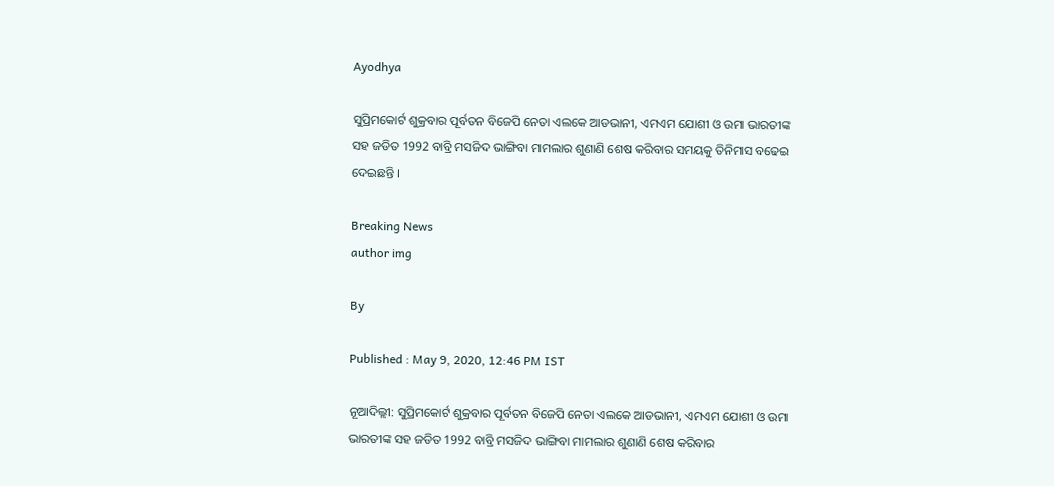Ayodhya

ସୁପ୍ରିମକୋର୍ଟ ଶୁକ୍ରବାର ପୂର୍ବତନ ବିଜେପି ନେତା ଏଲକେ ଆଡଭାନୀ, ଏମଏମ ଯୋଶୀ ଓ ଉମା ଭାରତୀଙ୍କ ସହ ଜଡିତ 1992 ବାବ୍ରି ମସଜିଦ ଭାଙ୍ଗିବା ମାମଲାର ଶୁଣାଣି ଶେଷ କରିବାର ସମୟକୁ ତିନିମାସ ବଢେଇ ଦେଇଛନ୍ତି ।

Breaking News
author img

By

Published : May 9, 2020, 12:46 PM IST

ନୂଆଦିଲ୍ଲୀ: ସୁପ୍ରିମକୋର୍ଟ ଶୁକ୍ରବାର ପୂର୍ବତନ ବିଜେପି ନେତା ଏଲକେ ଆଡଭାନୀ, ଏମଏମ ଯୋଶୀ ଓ ଉମା ଭାରତୀଙ୍କ ସହ ଜଡିତ 1992 ବାବ୍ରି ମସଜିଦ ଭାଙ୍ଗିବା ମାମଲାର ଶୁଣାଣି ଶେଷ କରିବାର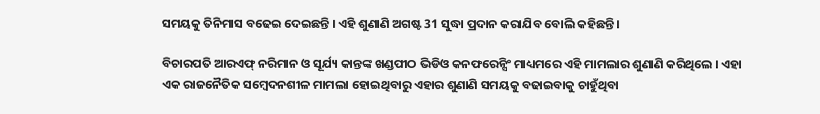ସମୟକୁ ତିନିମାସ ବଢେଇ ଦେଇଛନ୍ତି । ଏହି ଶୁଣାଣି ଅଗଷ୍ଟ 31 ସୁଦ୍ଧା ପ୍ରଦାନ କରାଯିବ ବୋଲି କହିଛନ୍ତି।

ବିଚାରପତି ଆରଏଫ୍ ନରିମାନ ଓ ସୂର୍ଯ୍ୟ କାନ୍ତଙ୍କ ଖଣ୍ଡପୀଠ ଭିଡିଓ କନଫରେନ୍ସିଂ ମାଧ୍ୟମରେ ଏହି ମାମଲାର ଶୁଣାଣି କରିଥିଲେ । ଏହା ଏକ ରାଜନୈତିକ ସମ୍ବେଦନଶୀଳ ମାମଲା ହୋଇଥିବାରୁ ଏହାର ଶୁଣାଣି ସମୟକୁ ବଢାଇବାକୁ ଚାହୁଁଥିବା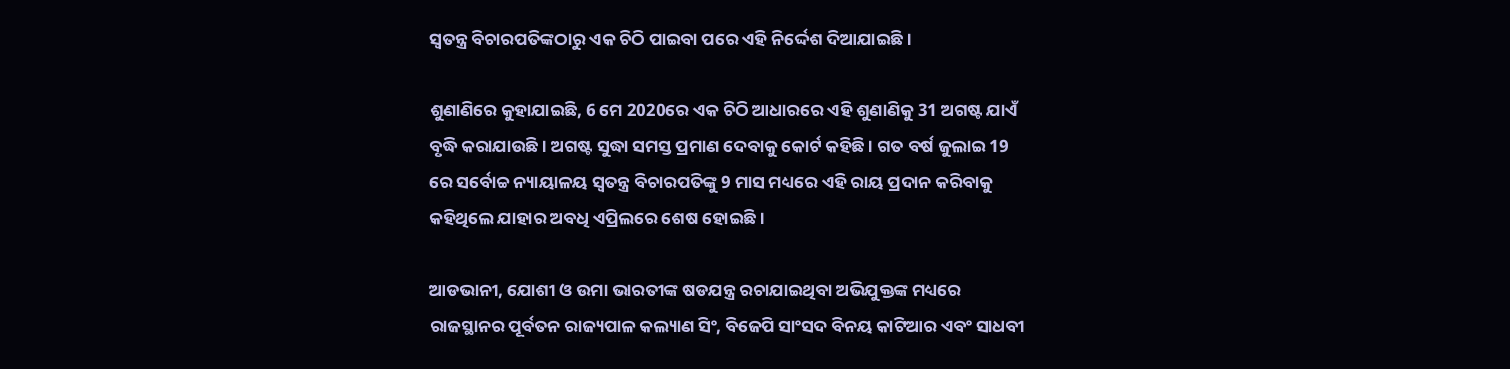ସ୍ବତନ୍ତ୍ର ବିଚାରପତିଙ୍କଠାରୁ ଏକ ଚିଠି ପାଇବା ପରେ ଏହି ନିର୍ଦ୍ଦେଶ ଦିଆଯାଇଛି ।

ଶୁଣାଣିରେ କୁହାଯାଇଛି, 6 ମେ 2020ରେ ଏକ ଚିଠି ଆଧାରରେ ଏହି ଶୁଣାଣିକୁ 31 ଅଗଷ୍ଟ ଯାଏଁ ବୃଦ୍ଧି କରାଯାଉଛି । ଅଗଷ୍ଟ ସୁଦ୍ଧା ସମସ୍ତ ପ୍ରମାଣ ଦେବାକୁ କୋର୍ଟ କହିଛି । ଗତ ବର୍ଷ ଜୁଲାଇ 19 ରେ ସର୍ବୋଚ୍ଚ ନ୍ୟାୟାଳୟ ସ୍ବତନ୍ତ୍ର ବିଚାରପତିଙ୍କୁ 9 ମାସ ମଧ୍ୟରେ ଏହି ରାୟ ପ୍ରଦାନ କରିବାକୁ କହିଥିଲେ ଯାହାର ଅବଧି ଏପ୍ରିଲରେ ଶେଷ ହୋଇଛି।

ଆଡଭାନୀ, ଯୋଶୀ ଓ ଉମା ଭାରତୀଙ୍କ ଷଡଯନ୍ତ୍ର ରଚାଯାଇଥିବା ଅଭିଯୁକ୍ତଙ୍କ ମଧ୍ୟରେ ରାଜସ୍ଥାନର ପୂର୍ବତନ ରାଜ୍ୟପାଳ କଲ୍ୟାଣ ସିଂ, ବିଜେପି ସାଂସଦ ବିନୟ କାଟିଆର ଏବଂ ସାଧବୀ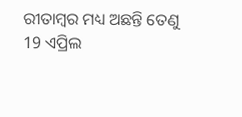ରୀତାମ୍ବର ମଧ୍ୟ ଅଛନ୍ତି ତେଣୁ 19 ଏପ୍ରିଲ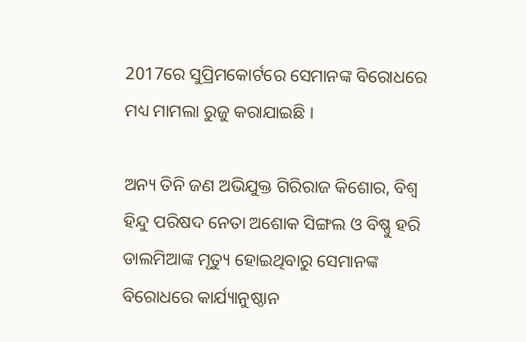2017ରେ ସୁପ୍ରିମକୋର୍ଟରେ ସେମାନଙ୍କ ବିରୋଧରେ ମଧ୍ୟ ମାମଲା ରୁଜୁ କରାଯାଇଛି ।

ଅନ୍ୟ ତିନି ଜଣ ଅଭିଯୁକ୍ତ ଗିରିରାଜ କିଶୋର, ବିଶ୍ବ ହିନ୍ଦୁ ପରିଷଦ ନେତା ଅଶୋକ ସିଙ୍ଗଲ ଓ ବିଷ୍ଣୁ ହରି ଡାଲମିଆଙ୍କ ମୃତ୍ୟୁ ହୋଇଥିବାରୁ ସେମାନଙ୍କ ବିରୋଧରେ କାର୍ଯ୍ୟାନୁଷ୍ଠାନ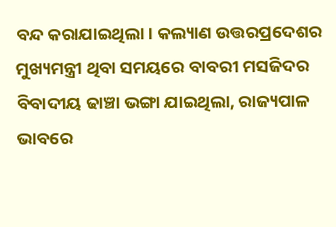ବନ୍ଦ କରାଯାଇଥିଲା। କଲ୍ୟାଣ ଉତ୍ତରପ୍ରଦେଶର ମୁଖ୍ୟମନ୍ତ୍ରୀ ଥିବା ସମୟରେ ବାବରୀ ମସଜିଦର ବିବାଦୀୟ ଢାଞ୍ଚା ଭଙ୍ଗା ଯାଇଥିଲା, ରାଜ୍ୟପାଳ ଭାବରେ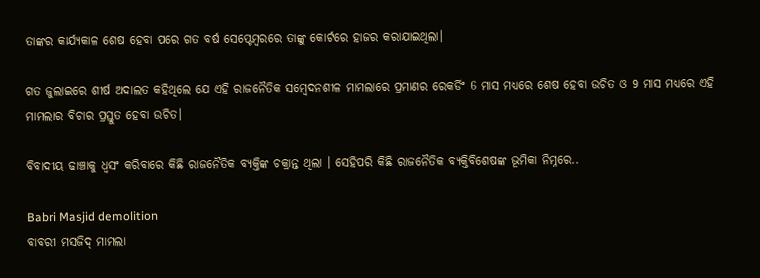ତାଙ୍କର କାର୍ଯ୍ୟକାଳ ଶେଷ ହେବା ପରେ ଗତ ବର୍ଷ ସେପ୍ଟେମ୍ବରରେ ତାଙ୍କୁ କୋର୍ଟରେ ହାଜର କରାଯାଇଥିଲା।

ଗତ ଜୁଲାଇରେ ଶୀର୍ଷ ଅଦାଲତ କହିଥିଲେ ଯେ ଏହି ରାଜନୈତିକ ସମ୍ବେଦନଶୀଳ ମାମଲାରେ ପ୍ରମାଣର ରେକର୍ଡିଂ 6 ମାସ ମଧ୍ୟରେ ଶେଷ ହେବା ଉଚିତ ଓ 9 ମାସ ମଧ୍ୟରେ ଏହି ମାମଲାର ବିଚାର ପ୍ରସ୍ତୁତ ହେବା ଉଚିତ।

ବିବାଦୀୟ ଢାଞ୍ଚାକୁ ଧ୍ବସଂ କରିବାରେ କିଛି ରାଜନୈତିକ ବ୍ୟକ୍ତିଙ୍କ ଚକ୍ରାନ୍ତ ଥିଲା । ସେହିପରି କିଛି ରାଜନୈତିକ ବ୍ୟକ୍ତିବିଶେଷଙ୍କ ଭୂମିକା ନିମ୍ନରେ..

Babri Masjid demolition
ବାବରୀ ମସଜିଦ୍ ମାମଲା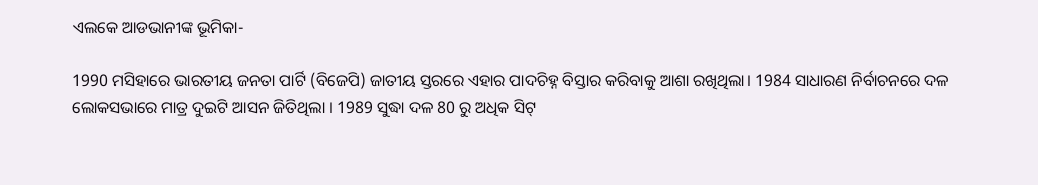ଏଲକେ ଆଡଭାନୀଙ୍କ ଭୂମିକା-

1990 ମସିହାରେ ଭାରତୀୟ ଜନତା ପାର୍ଟି (ବିଜେପି) ଜାତୀୟ ସ୍ତରରେ ଏହାର ପାଦଚିହ୍ନ ବିସ୍ତାର କରିବାକୁ ଆଶା ରଖିଥିଲା। 1984 ସାଧାରଣ ନିର୍ବାଚନରେ ଦଳ ଲୋକସଭାରେ ମାତ୍ର ଦୁଇଟି ଆସନ ଜିତିଥିଲା । 1989 ସୁଦ୍ଧା ଦଳ 80 ରୁ ଅଧିକ ସିଟ୍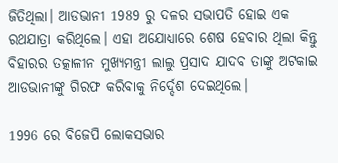ଜିତିଥିଲା। ଆଡଭାନୀ 1989 ରୁ ଦଳର ସଭାପତି ହୋଇ ଏକ ରଥଯାତ୍ରା କରିଥିଲେ। ଏହା ଅଯୋଧ୍ୟାରେ ଶେଷ ହେବାର ଥିଲା କିନ୍ତୁ ବିହାରର ତତ୍କାଳୀନ ମୁଖ୍ୟମନ୍ତ୍ରୀ ଲାଲୁ ପ୍ରସାଦ ଯାଦବ ତାଙ୍କୁ ଅଟକାଇ ଆଡଭାନୀଙ୍କୁ ଗିରଫ କରିବାକୁ ନିର୍ଦ୍ଦେଶ ଦେଇଥିଲେ।

1996 ରେ ବିଜେପି ଲୋକସଭାର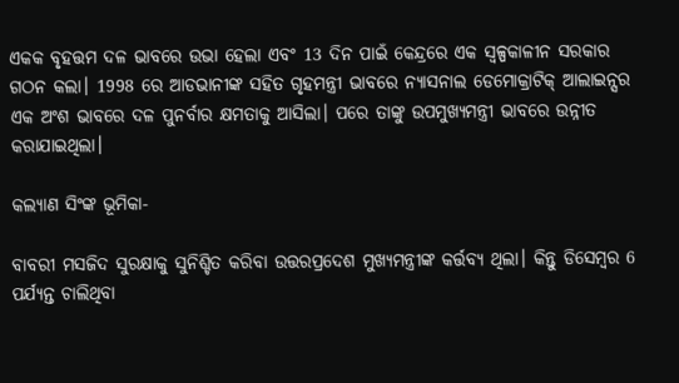ଏକକ ବୃହତ୍ତମ ଦଳ ଭାବରେ ଉଭା ହେଲା ଏବଂ 13 ଦିନ ପାଇଁ କେନ୍ଦ୍ରରେ ଏକ ସ୍ବଳ୍ପକାଳୀନ ସରକାର ଗଠନ କଲା। 1998 ରେ ଆଡଭାନୀଙ୍କ ସହିତ ଗୃହମନ୍ତ୍ରୀ ଭାବରେ ନ୍ୟାସନାଲ ଡେମୋକ୍ରାଟିକ୍ ଆଲାଇନ୍ସର ଏକ ଅଂଶ ଭାବରେ ଦଳ ପୁନର୍ବାର କ୍ଷମତାକୁ ଆସିଲା। ପରେ ତାଙ୍କୁ ଉପମୁଖ୍ୟମନ୍ତ୍ରୀ ଭାବରେ ଉନ୍ନୀତ କରାଯାଇଥିଲା।

କଲ୍ୟାଣ ସିଂଙ୍କ ଭୂମିକା-

ବାବରୀ ମସଜିଦ ସୁରକ୍ଷାକୁ ସୁନିଶ୍ଚିତ କରିବା ଉତ୍ତରପ୍ରଦେଶ ମୁଖ୍ୟମନ୍ତ୍ରୀଙ୍କ କର୍ତ୍ତବ୍ୟ ଥିଲା। କିନ୍ତୁ ଡିସେମ୍ବର 6 ପର୍ଯ୍ୟନ୍ତ ଚାଲିଥିବା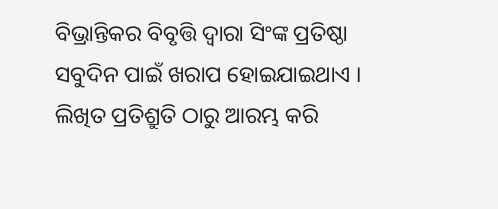ବିଭ୍ରାନ୍ତିକର ବିବୃତ୍ତି ଦ୍ବାରା ସିଂଙ୍କ ପ୍ରତିଷ୍ଠା ସବୁଦିନ ପାଇଁ ଖରାପ ହୋଇଯାଇଥାଏ । ଲିଖିତ ପ୍ରତିଶ୍ରୁତି ଠାରୁ ଆରମ୍ଭ କରି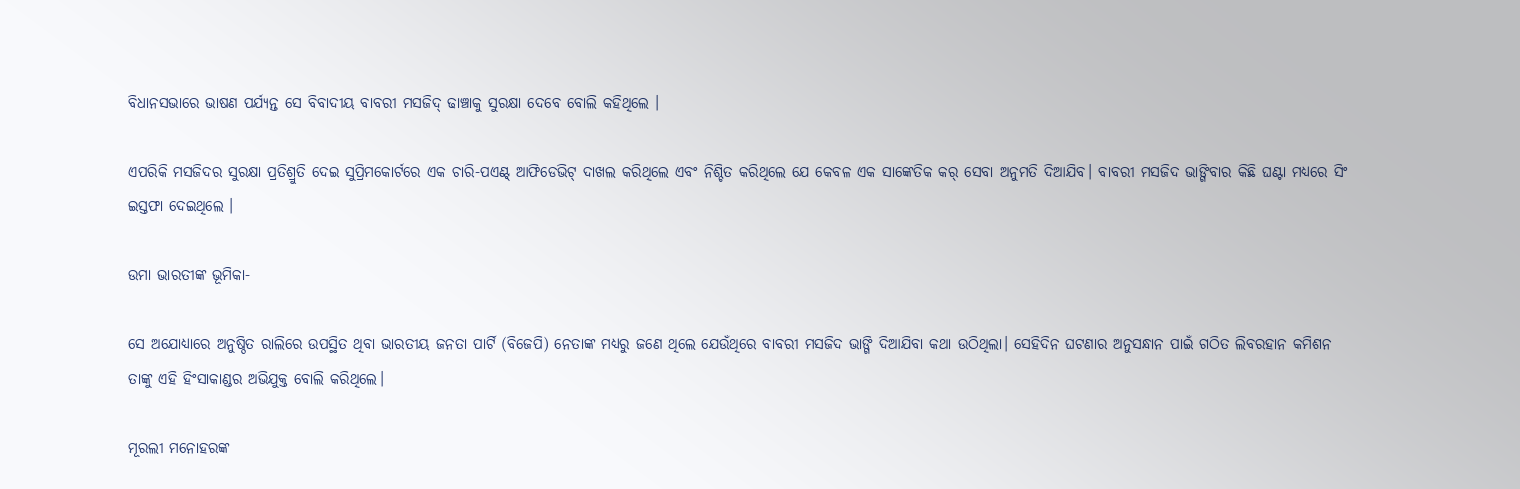ବିଧାନସଭାରେ ଭାଷଣ ପର୍ଯ୍ୟନ୍ତ ସେ ବିବାଦୀୟ ବାବରୀ ମସଜିଦ୍ ଢାଞ୍ଚାକୁ ସୁରକ୍ଷା ଦେବେ ବୋଲି କହିଥିଲେ ।

ଏପରିକି ମସଜିଦର ସୁରକ୍ଷା ପ୍ରତିଶ୍ରୁତି ଦେଇ ସୁପ୍ରିମକୋର୍ଟରେ ଏକ ଚାରି-ପଏଣ୍ଟ୍ ଆଫିଡେଭିଟ୍ ଦାଖଲ କରିଥିଲେ ଏବଂ ନିଶ୍ଚିତ କରିଥିଲେ ଯେ କେବଳ ଏକ ସାଙ୍କେତିକ କର୍ ସେବା ଅନୁମତି ଦିଆଯିବ। ବାବରୀ ମସଜିଦ ଭାଙ୍ଗିବାର କିଛି ଘଣ୍ଟା ମଧ୍ୟରେ ସିଂ ଇସ୍ତଫା ଦେଇଥିଲେ ।

ଉମା ଭାରତୀଙ୍କ ଭୂମିକା-

ସେ ଅଯୋଧ୍ୟାରେ ଅନୁଷ୍ଠିତ ରାଲିରେ ଉପସ୍ଥିତ ଥିବା ଭାରତୀୟ ଜନତା ପାର୍ଟି (ବିଜେପି) ନେତାଙ୍କ ମଧ୍ୟରୁ ଜଣେ ଥିଲେ ଯେଉଁଥିରେ ବାବରୀ ମସଜିଦ ଭାଙ୍ଗି ଦିଆଯିବା କଥା ଉଠିଥିଲା। ସେହିଦିନ ଘଟଣାର ଅନୁସନ୍ଧାନ ପାଇଁ ଗଠିତ ଲିବରହାନ କମିଶନ ତାଙ୍କୁ ଏହି ହିଂସାକାଣ୍ଡର ଅଭିଯୁକ୍ତ ବୋଲି କରିଥିଲେ।

ମୂରଲୀ ମନୋହରଙ୍କ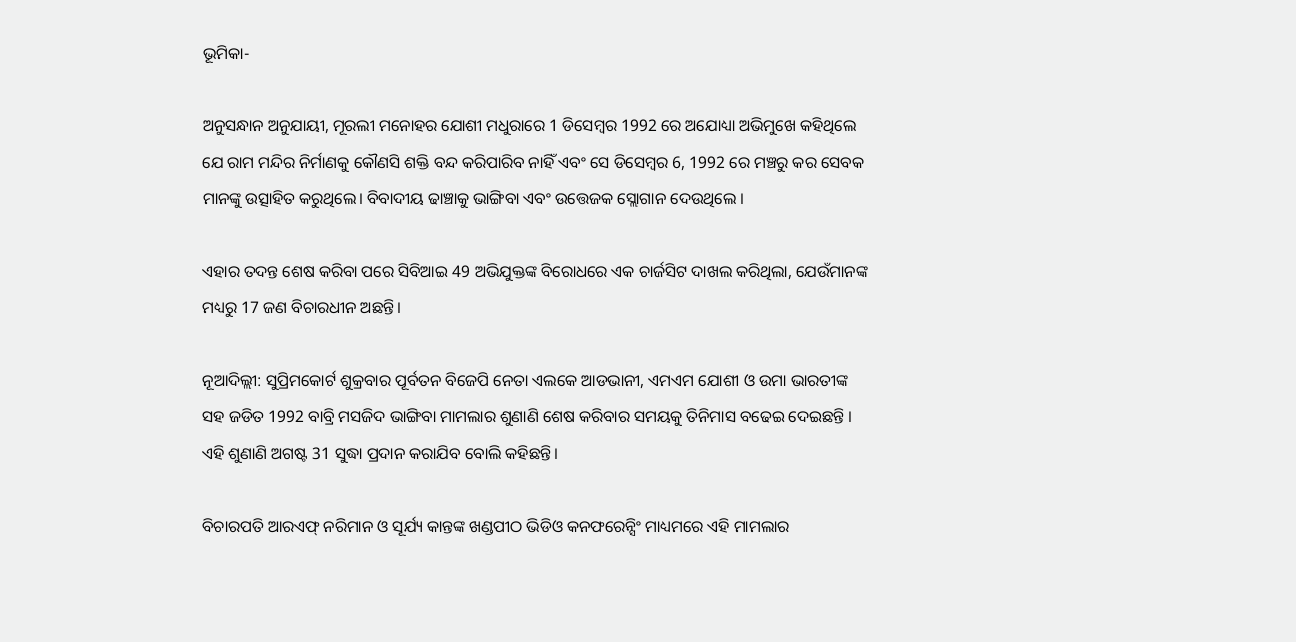ଭୂମିକା-

ଅନୁସନ୍ଧାନ ଅନୁଯାୟୀ, ମୂରଲୀ ମନୋହର ଯୋଶୀ ମଧୁରାରେ 1 ଡିସେମ୍ବର 1992 ରେ ଅଯୋଧ୍ୟା ଅଭିମୁଖେ କହିଥିଲେ ଯେ ରାମ ମନ୍ଦିର ନିର୍ମାଣକୁ କୌଣସି ଶକ୍ତି ବନ୍ଦ କରିପାରିବ ନାହିଁ ଏବଂ ସେ ଡିସେମ୍ବର 6, 1992 ରେ ମଞ୍ଚରୁ କର ସେବକ ମାନଙ୍କୁ ଉତ୍ସାହିତ କରୁଥିଲେ। ବିବାଦୀୟ ଢାଞ୍ଚାକୁ ଭାଙ୍ଗିବା ଏବଂ ଉତ୍ତେଜକ ସ୍ଲୋଗାନ ଦେଉଥିଲେ ।

ଏହାର ତଦନ୍ତ ଶେଷ କରିବା ପରେ ସିବିଆଇ 49 ଅଭିଯୁକ୍ତଙ୍କ ବିରୋଧରେ ଏକ ଚାର୍ଜସିଟ ଦାଖଲ କରିଥିଲା, ଯେଉଁମାନଙ୍କ ମଧ୍ୟରୁ 17 ଜଣ ବିଚାରଧୀନ ଅଛନ୍ତି।

ନୂଆଦିଲ୍ଲୀ: ସୁପ୍ରିମକୋର୍ଟ ଶୁକ୍ରବାର ପୂର୍ବତନ ବିଜେପି ନେତା ଏଲକେ ଆଡଭାନୀ, ଏମଏମ ଯୋଶୀ ଓ ଉମା ଭାରତୀଙ୍କ ସହ ଜଡିତ 1992 ବାବ୍ରି ମସଜିଦ ଭାଙ୍ଗିବା ମାମଲାର ଶୁଣାଣି ଶେଷ କରିବାର ସମୟକୁ ତିନିମାସ ବଢେଇ ଦେଇଛନ୍ତି । ଏହି ଶୁଣାଣି ଅଗଷ୍ଟ 31 ସୁଦ୍ଧା ପ୍ରଦାନ କରାଯିବ ବୋଲି କହିଛନ୍ତି।

ବିଚାରପତି ଆରଏଫ୍ ନରିମାନ ଓ ସୂର୍ଯ୍ୟ କାନ୍ତଙ୍କ ଖଣ୍ଡପୀଠ ଭିଡିଓ କନଫରେନ୍ସିଂ ମାଧ୍ୟମରେ ଏହି ମାମଲାର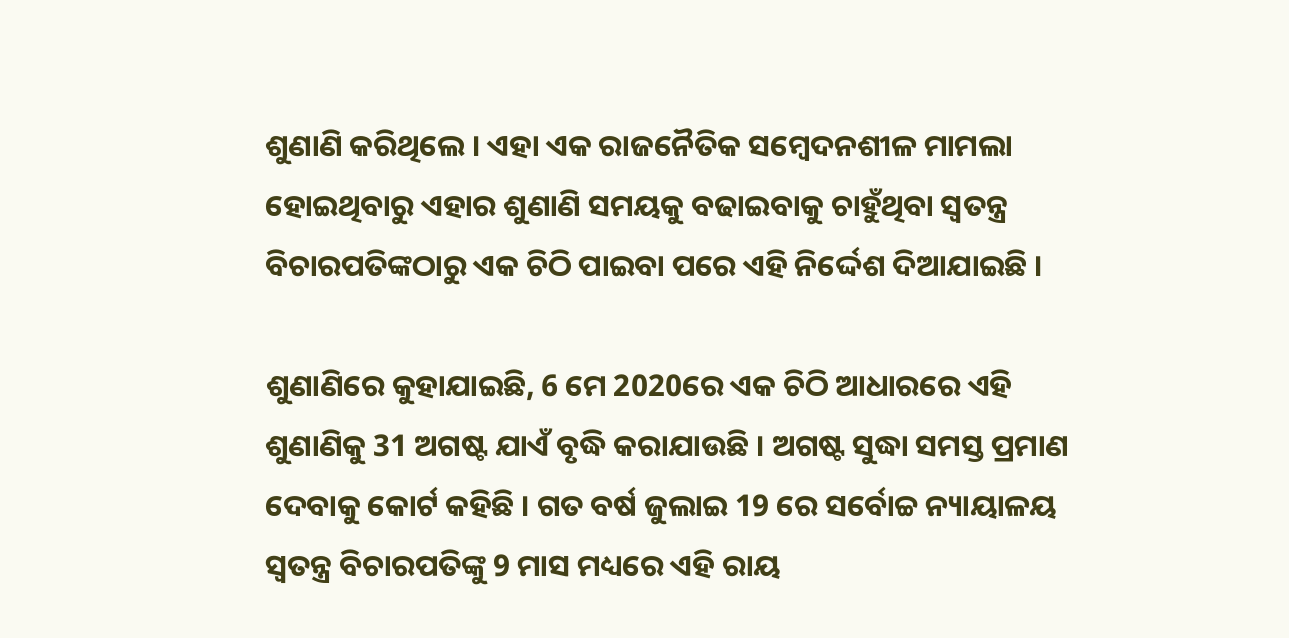ଶୁଣାଣି କରିଥିଲେ । ଏହା ଏକ ରାଜନୈତିକ ସମ୍ବେଦନଶୀଳ ମାମଲା ହୋଇଥିବାରୁ ଏହାର ଶୁଣାଣି ସମୟକୁ ବଢାଇବାକୁ ଚାହୁଁଥିବା ସ୍ବତନ୍ତ୍ର ବିଚାରପତିଙ୍କଠାରୁ ଏକ ଚିଠି ପାଇବା ପରେ ଏହି ନିର୍ଦ୍ଦେଶ ଦିଆଯାଇଛି ।

ଶୁଣାଣିରେ କୁହାଯାଇଛି, 6 ମେ 2020ରେ ଏକ ଚିଠି ଆଧାରରେ ଏହି ଶୁଣାଣିକୁ 31 ଅଗଷ୍ଟ ଯାଏଁ ବୃଦ୍ଧି କରାଯାଉଛି । ଅଗଷ୍ଟ ସୁଦ୍ଧା ସମସ୍ତ ପ୍ରମାଣ ଦେବାକୁ କୋର୍ଟ କହିଛି । ଗତ ବର୍ଷ ଜୁଲାଇ 19 ରେ ସର୍ବୋଚ୍ଚ ନ୍ୟାୟାଳୟ ସ୍ବତନ୍ତ୍ର ବିଚାରପତିଙ୍କୁ 9 ମାସ ମଧ୍ୟରେ ଏହି ରାୟ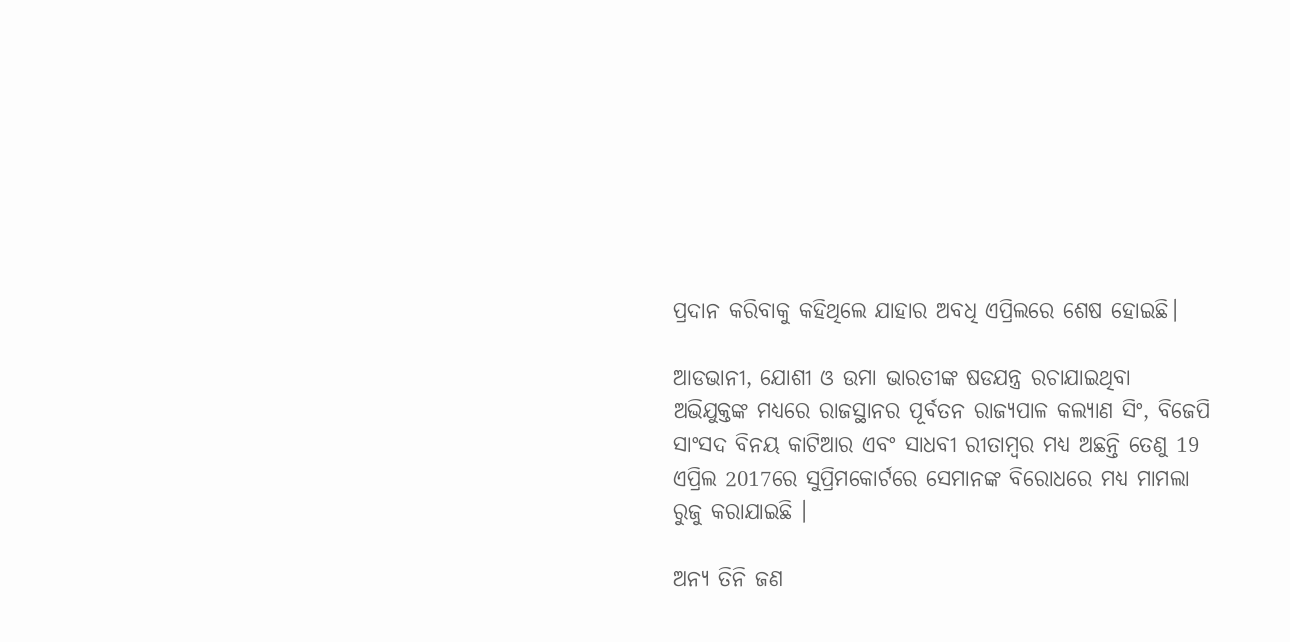ପ୍ରଦାନ କରିବାକୁ କହିଥିଲେ ଯାହାର ଅବଧି ଏପ୍ରିଲରେ ଶେଷ ହୋଇଛି।

ଆଡଭାନୀ, ଯୋଶୀ ଓ ଉମା ଭାରତୀଙ୍କ ଷଡଯନ୍ତ୍ର ରଚାଯାଇଥିବା ଅଭିଯୁକ୍ତଙ୍କ ମଧ୍ୟରେ ରାଜସ୍ଥାନର ପୂର୍ବତନ ରାଜ୍ୟପାଳ କଲ୍ୟାଣ ସିଂ, ବିଜେପି ସାଂସଦ ବିନୟ କାଟିଆର ଏବଂ ସାଧବୀ ରୀତାମ୍ବର ମଧ୍ୟ ଅଛନ୍ତି ତେଣୁ 19 ଏପ୍ରିଲ 2017ରେ ସୁପ୍ରିମକୋର୍ଟରେ ସେମାନଙ୍କ ବିରୋଧରେ ମଧ୍ୟ ମାମଲା ରୁଜୁ କରାଯାଇଛି ।

ଅନ୍ୟ ତିନି ଜଣ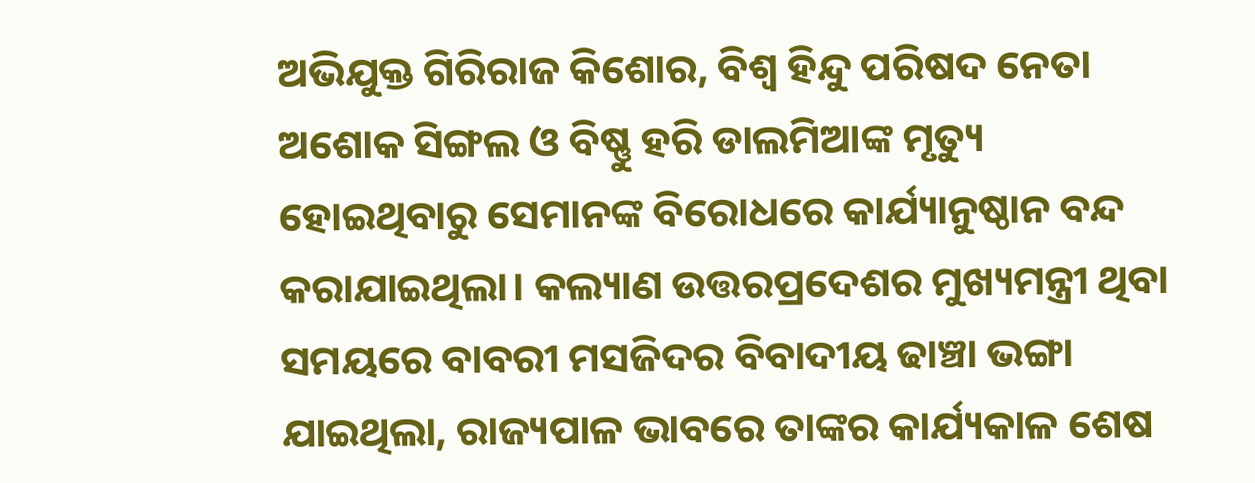ଅଭିଯୁକ୍ତ ଗିରିରାଜ କିଶୋର, ବିଶ୍ବ ହିନ୍ଦୁ ପରିଷଦ ନେତା ଅଶୋକ ସିଙ୍ଗଲ ଓ ବିଷ୍ଣୁ ହରି ଡାଲମିଆଙ୍କ ମୃତ୍ୟୁ ହୋଇଥିବାରୁ ସେମାନଙ୍କ ବିରୋଧରେ କାର୍ଯ୍ୟାନୁଷ୍ଠାନ ବନ୍ଦ କରାଯାଇଥିଲା। କଲ୍ୟାଣ ଉତ୍ତରପ୍ରଦେଶର ମୁଖ୍ୟମନ୍ତ୍ରୀ ଥିବା ସମୟରେ ବାବରୀ ମସଜିଦର ବିବାଦୀୟ ଢାଞ୍ଚା ଭଙ୍ଗା ଯାଇଥିଲା, ରାଜ୍ୟପାଳ ଭାବରେ ତାଙ୍କର କାର୍ଯ୍ୟକାଳ ଶେଷ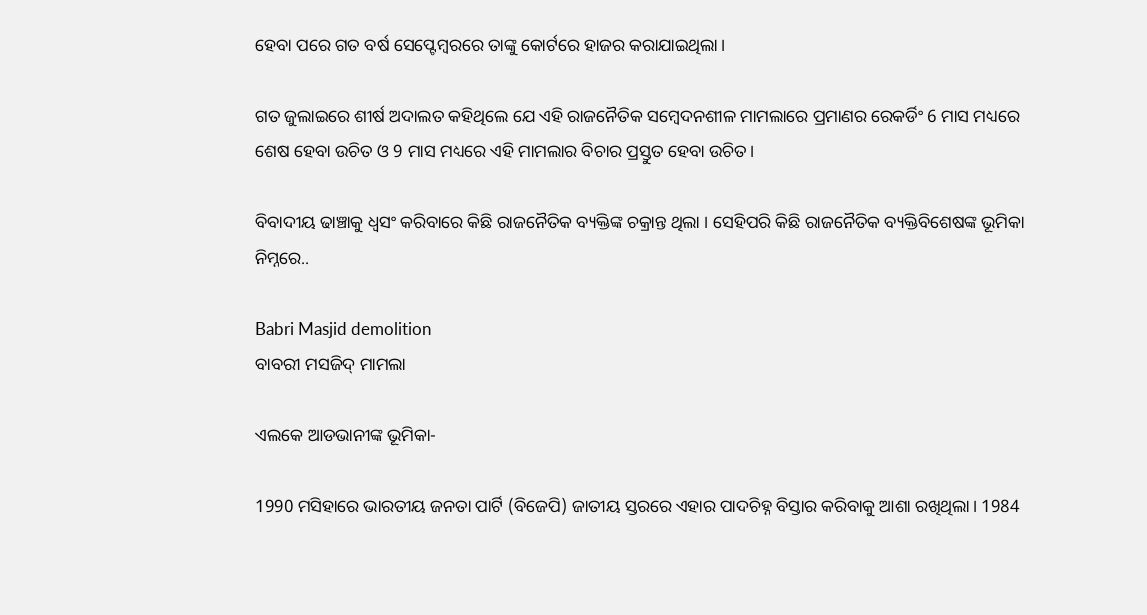ହେବା ପରେ ଗତ ବର୍ଷ ସେପ୍ଟେମ୍ବରରେ ତାଙ୍କୁ କୋର୍ଟରେ ହାଜର କରାଯାଇଥିଲା।

ଗତ ଜୁଲାଇରେ ଶୀର୍ଷ ଅଦାଲତ କହିଥିଲେ ଯେ ଏହି ରାଜନୈତିକ ସମ୍ବେଦନଶୀଳ ମାମଲାରେ ପ୍ରମାଣର ରେକର୍ଡିଂ 6 ମାସ ମଧ୍ୟରେ ଶେଷ ହେବା ଉଚିତ ଓ 9 ମାସ ମଧ୍ୟରେ ଏହି ମାମଲାର ବିଚାର ପ୍ରସ୍ତୁତ ହେବା ଉଚିତ।

ବିବାଦୀୟ ଢାଞ୍ଚାକୁ ଧ୍ବସଂ କରିବାରେ କିଛି ରାଜନୈତିକ ବ୍ୟକ୍ତିଙ୍କ ଚକ୍ରାନ୍ତ ଥିଲା । ସେହିପରି କିଛି ରାଜନୈତିକ ବ୍ୟକ୍ତିବିଶେଷଙ୍କ ଭୂମିକା ନିମ୍ନରେ..

Babri Masjid demolition
ବାବରୀ ମସଜିଦ୍ ମାମଲା

ଏଲକେ ଆଡଭାନୀଙ୍କ ଭୂମିକା-

1990 ମସିହାରେ ଭାରତୀୟ ଜନତା ପାର୍ଟି (ବିଜେପି) ଜାତୀୟ ସ୍ତରରେ ଏହାର ପାଦଚିହ୍ନ ବିସ୍ତାର କରିବାକୁ ଆଶା ରଖିଥିଲା। 1984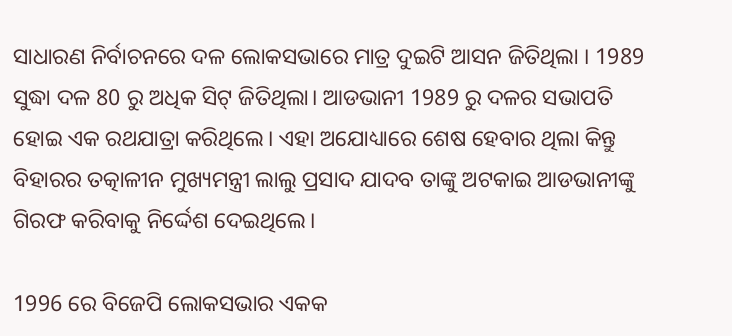ସାଧାରଣ ନିର୍ବାଚନରେ ଦଳ ଲୋକସଭାରେ ମାତ୍ର ଦୁଇଟି ଆସନ ଜିତିଥିଲା । 1989 ସୁଦ୍ଧା ଦଳ 80 ରୁ ଅଧିକ ସିଟ୍ ଜିତିଥିଲା। ଆଡଭାନୀ 1989 ରୁ ଦଳର ସଭାପତି ହୋଇ ଏକ ରଥଯାତ୍ରା କରିଥିଲେ। ଏହା ଅଯୋଧ୍ୟାରେ ଶେଷ ହେବାର ଥିଲା କିନ୍ତୁ ବିହାରର ତତ୍କାଳୀନ ମୁଖ୍ୟମନ୍ତ୍ରୀ ଲାଲୁ ପ୍ରସାଦ ଯାଦବ ତାଙ୍କୁ ଅଟକାଇ ଆଡଭାନୀଙ୍କୁ ଗିରଫ କରିବାକୁ ନିର୍ଦ୍ଦେଶ ଦେଇଥିଲେ।

1996 ରେ ବିଜେପି ଲୋକସଭାର ଏକକ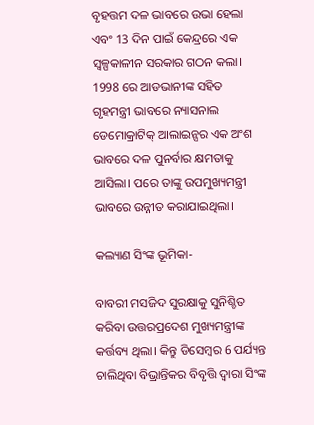ବୃହତ୍ତମ ଦଳ ଭାବରେ ଉଭା ହେଲା ଏବଂ 13 ଦିନ ପାଇଁ କେନ୍ଦ୍ରରେ ଏକ ସ୍ବଳ୍ପକାଳୀନ ସରକାର ଗଠନ କଲା। 1998 ରେ ଆଡଭାନୀଙ୍କ ସହିତ ଗୃହମନ୍ତ୍ରୀ ଭାବରେ ନ୍ୟାସନାଲ ଡେମୋକ୍ରାଟିକ୍ ଆଲାଇନ୍ସର ଏକ ଅଂଶ ଭାବରେ ଦଳ ପୁନର୍ବାର କ୍ଷମତାକୁ ଆସିଲା। ପରେ ତାଙ୍କୁ ଉପମୁଖ୍ୟମନ୍ତ୍ରୀ ଭାବରେ ଉନ୍ନୀତ କରାଯାଇଥିଲା।

କଲ୍ୟାଣ ସିଂଙ୍କ ଭୂମିକା-

ବାବରୀ ମସଜିଦ ସୁରକ୍ଷାକୁ ସୁନିଶ୍ଚିତ କରିବା ଉତ୍ତରପ୍ରଦେଶ ମୁଖ୍ୟମନ୍ତ୍ରୀଙ୍କ କର୍ତ୍ତବ୍ୟ ଥିଲା। କିନ୍ତୁ ଡିସେମ୍ବର 6 ପର୍ଯ୍ୟନ୍ତ ଚାଲିଥିବା ବିଭ୍ରାନ୍ତିକର ବିବୃତ୍ତି ଦ୍ବାରା ସିଂଙ୍କ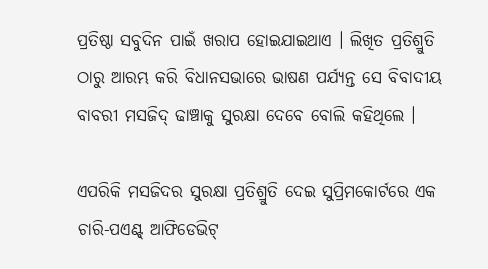ପ୍ରତିଷ୍ଠା ସବୁଦିନ ପାଇଁ ଖରାପ ହୋଇଯାଇଥାଏ । ଲିଖିତ ପ୍ରତିଶ୍ରୁତି ଠାରୁ ଆରମ୍ଭ କରି ବିଧାନସଭାରେ ଭାଷଣ ପର୍ଯ୍ୟନ୍ତ ସେ ବିବାଦୀୟ ବାବରୀ ମସଜିଦ୍ ଢାଞ୍ଚାକୁ ସୁରକ୍ଷା ଦେବେ ବୋଲି କହିଥିଲେ ।

ଏପରିକି ମସଜିଦର ସୁରକ୍ଷା ପ୍ରତିଶ୍ରୁତି ଦେଇ ସୁପ୍ରିମକୋର୍ଟରେ ଏକ ଚାରି-ପଏଣ୍ଟ୍ ଆଫିଡେଭିଟ୍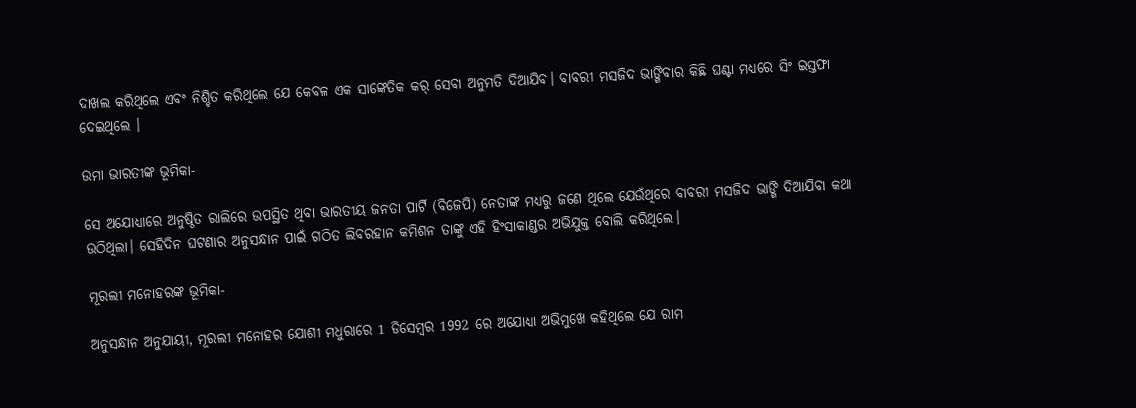ଦାଖଲ କରିଥିଲେ ଏବଂ ନିଶ୍ଚିତ କରିଥିଲେ ଯେ କେବଳ ଏକ ସାଙ୍କେତିକ କର୍ ସେବା ଅନୁମତି ଦିଆଯିବ। ବାବରୀ ମସଜିଦ ଭାଙ୍ଗିବାର କିଛି ଘଣ୍ଟା ମଧ୍ୟରେ ସିଂ ଇସ୍ତଫା ଦେଇଥିଲେ ।

ଉମା ଭାରତୀଙ୍କ ଭୂମିକା-

ସେ ଅଯୋଧ୍ୟାରେ ଅନୁଷ୍ଠିତ ରାଲିରେ ଉପସ୍ଥିତ ଥିବା ଭାରତୀୟ ଜନତା ପାର୍ଟି (ବିଜେପି) ନେତାଙ୍କ ମଧ୍ୟରୁ ଜଣେ ଥିଲେ ଯେଉଁଥିରେ ବାବରୀ ମସଜିଦ ଭାଙ୍ଗି ଦିଆଯିବା କଥା ଉଠିଥିଲା। ସେହିଦିନ ଘଟଣାର ଅନୁସନ୍ଧାନ ପାଇଁ ଗଠିତ ଲିବରହାନ କମିଶନ ତାଙ୍କୁ ଏହି ହିଂସାକାଣ୍ଡର ଅଭିଯୁକ୍ତ ବୋଲି କରିଥିଲେ।

ମୂରଲୀ ମନୋହରଙ୍କ ଭୂମିକା-

ଅନୁସନ୍ଧାନ ଅନୁଯାୟୀ, ମୂରଲୀ ମନୋହର ଯୋଶୀ ମଧୁରାରେ 1 ଡିସେମ୍ବର 1992 ରେ ଅଯୋଧ୍ୟା ଅଭିମୁଖେ କହିଥିଲେ ଯେ ରାମ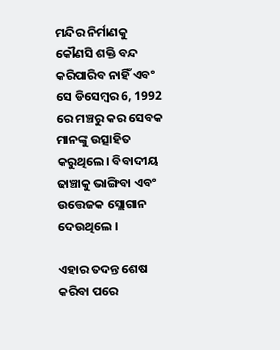ମନ୍ଦିର ନିର୍ମାଣକୁ କୌଣସି ଶକ୍ତି ବନ୍ଦ କରିପାରିବ ନାହିଁ ଏବଂ ସେ ଡିସେମ୍ବର 6, 1992 ରେ ମଞ୍ଚରୁ କର ସେବକ ମାନଙ୍କୁ ଉତ୍ସାହିତ କରୁଥିଲେ। ବିବାଦୀୟ ଢାଞ୍ଚାକୁ ଭାଙ୍ଗିବା ଏବଂ ଉତ୍ତେଜକ ସ୍ଲୋଗାନ ଦେଉଥିଲେ ।

ଏହାର ତଦନ୍ତ ଶେଷ କରିବା ପରେ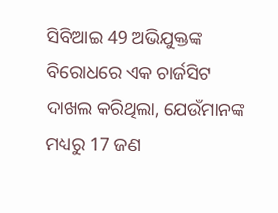ସିବିଆଇ 49 ଅଭିଯୁକ୍ତଙ୍କ ବିରୋଧରେ ଏକ ଚାର୍ଜସିଟ ଦାଖଲ କରିଥିଲା, ଯେଉଁମାନଙ୍କ ମଧ୍ୟରୁ 17 ଜଣ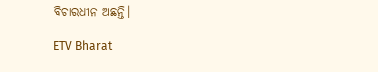ବିଚାରଧୀନ ଅଛନ୍ତି।

ETV Bharat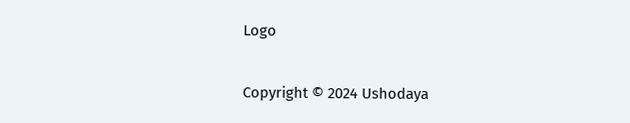Logo

Copyright © 2024 Ushodaya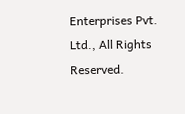Enterprises Pvt. Ltd., All Rights Reserved.